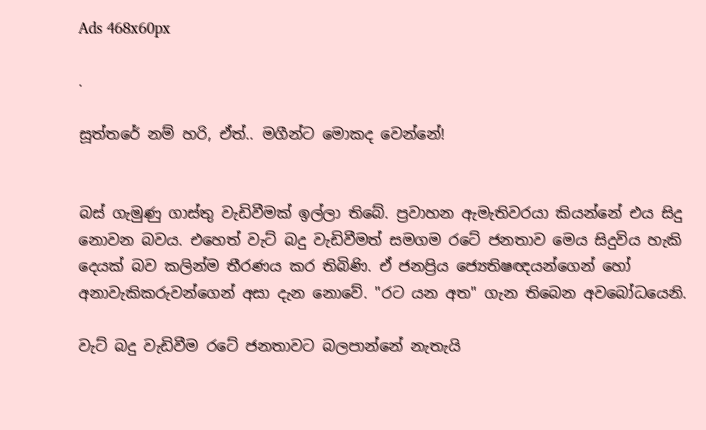Ads 468x60px

.

සූත්තරේ නම් හරි, ඒත්.. මගීන්ට මොකද වෙන්නේ!


බස්‌ ගැමුණු ගාස්‌තු වැඩිවීමක්‌ ඉල්ලා තිබේ. ප්‍රවාහන ඇමැතිවරයා කියන්නේ එය සිදු නොවන බවය. එහෙත් වැට්‌ බදු වැඩිවීමත් සමගම රටේ ජනතාව මෙය සිදුවිය හැකි දෙයක්‌ බව කලින්ම තීරණය කර තිබිණි. ඒ ජනප්‍රිය ජ්‍යෙතිෂඥයන්ගෙන් හෝ අනාවැකිකරුවන්ගෙන් අසා දැන නොවේ. "රට යන අත" ගැන තිබෙන අවබෝධයෙනි.

වැට්‌ බදු වැඩිවීම රටේ ජනතාවට බලපාන්නේ නැතැයි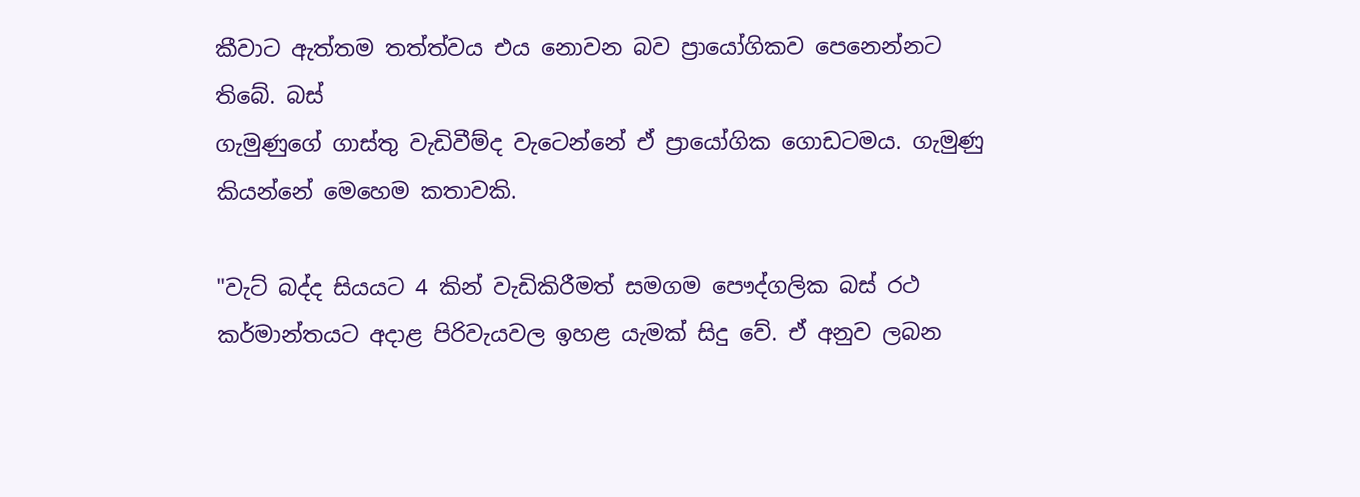කීවාට ඇත්තම තත්ත්වය එය නොවන බව ප්‍රායෝගිකව පෙනෙන්නට තිබේ. බස්‌
ගැමුණුගේ ගාස්‌තු වැඩිවීම්ද වැටෙන්නේ ඒ ප්‍රායෝගික ගොඩටමය. ගැමුණු කියන්නේ මෙහෙම කතාවකි.

"වැට්‌ බද්ද සියයට 4 කින් වැඩිකිරීමත් සමගම පෞද්ගලික බස්‌ රථ කර්මාන්තයට අදාළ පිරිවැයවල ඉහළ යැමක්‌ සිදු වේ. ඒ අනුව ලබන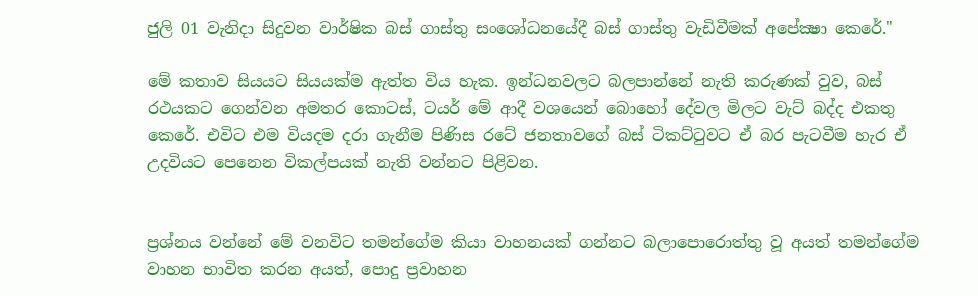ජුලි 01 වැනිදා සිදුවන වාර්ෂික බස්‌ ගාස්‌තු සංශෝධනයේදී බස්‌ ගාස්‌තු වැඩිවීමක්‌ අපේක්‍ෂා කෙරේ."

මේ කතාව සියයට සියයක්‌ම ඇත්ත විය හැක. ඉන්ධනවලට බලපාන්නේ නැති කරුණක්‌ වුව, බස්‌ රථයකට ගෙන්වන අමතර කොටස්‌, ටයර් මේ ආදී වශයෙන් බොහෝ දේවල මිලට වැට්‌ බද්ද එකතු කෙරේ. එවිට එම වියදම දරා ගැනීම පිණිස රටේ ජනතාවගේ බස්‌ ටිකට්‌ටුවට ඒ බර පැටවීම හැර ඒ උදවියට පෙනෙන විකල්පයක්‌ නැති වන්නට පිළිවන.


ප්‍රශ්නය වන්නේ මේ වනවිට තමන්ගේම කියා වාහනයක්‌ ගන්නට බලාපොරොත්තු වූ අයත් තමන්ගේම වාහන භාවිත කරන අයත්, පොදු ප්‍රවාහන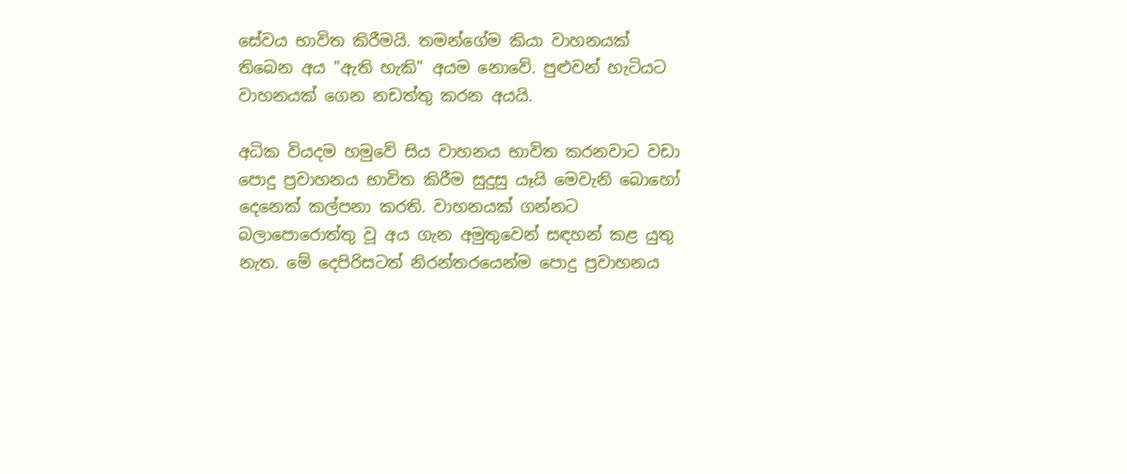සේවය භාවිත කිරීමයි. තමන්ගේම කියා වාහනයක්‌ තිබෙන අය "ඇති හැකි" අයම නොවේ. පුළුවන් හැටියට වාහනයක්‌ ගෙන නඩත්තු කරන අයයි.

අධික වියදම හමුවේ සිය වාහනය භාවිත කරනවාට වඩා පොදු ප්‍රවාහනය භාවිත කිරීම සුදුසු යෑයි මෙවැනි බොහෝ දෙනෙක්‌ කල්පනා කරති. වාහනයක්‌ ගන්නට බලාපොරොත්තු වූ අය ගැන අමුතුවෙන් සඳහන් කළ යුතු නැත. මේ දෙපිරිසටත් නිරන්තරයෙන්ම පොදු ප්‍රවාහනය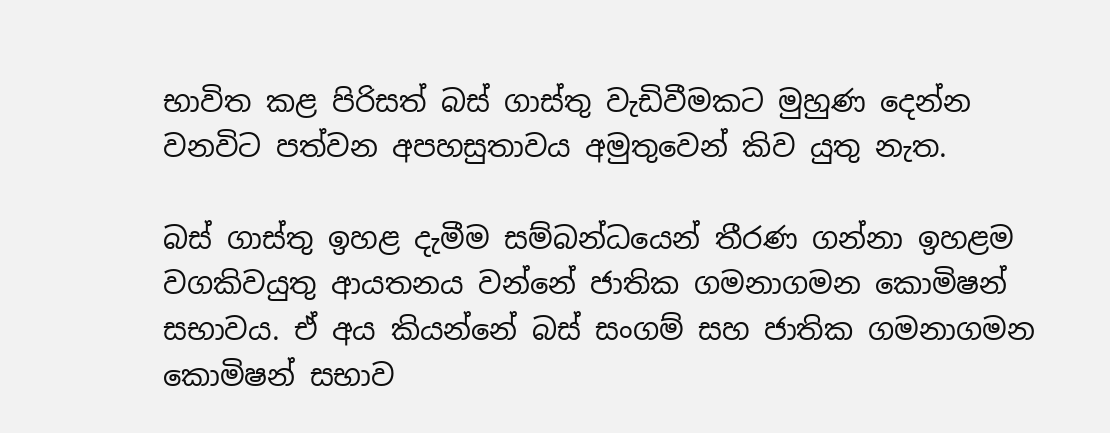භාවිත කළ පිරිසත් බස්‌ ගාස්‌තු වැඩිවීමකට මුහුණ දෙන්න වනවිට පත්වන අපහසුතාවය අමුතුවෙන් කිව යුතු නැත.

බස්‌ ගාස්‌තු ඉහළ දැමීම සම්බන්ධයෙන් තීරණ ගන්නා ඉහළම වගකිවයුතු ආයතනය වන්නේ ජාතික ගමනාගමන කොමිෂන් සභාවය. ඒ අය කියන්නේ බස්‌ සංගම් සහ ජාතික ගමනාගමන කොමිෂන් සභාව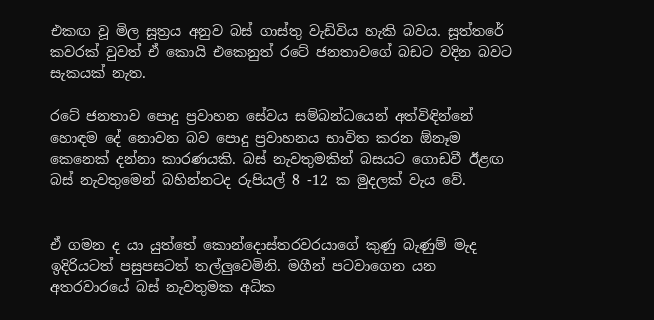එකඟ වූ මිල සූත්‍රය අනුව බස්‌ ගාස්‌තු වැඩිවිය හැකි බවය. සූත්තරේ කවරක්‌ වුවත් ඒ කොයි එකෙනුත් රටේ ජනතාවගේ බඩට වදින බවට සැකයක්‌ නැත.

රටේ ජනතාව පොදු ප්‍රවාහන සේවය සම්බන්ධයෙන් අත්විඳින්නේ හොඳම දේ නොවන බව පොදු ප්‍රවාහනය භාවිත කරන ඕනෑම කෙනෙක්‌ දන්නා කාරණයකි. බස්‌ නැවතුමකින් බසයට ගොඩවී ඊළඟ බස්‌ නැවතුමෙන් බහින්නටද රුපියල් 8 -12 ක මුදලක්‌ වැය වේ.


ඒ ගමන ද යා යුත්තේ කොන්දොස්‌තරවරයාගේ කුණු බැණුම් මැද ඉදිරියටත් පසුපසටත් තල්ලුවෙමිනි. මගීන් පටවාගෙන යන අතරවාරයේ බස්‌ නැවතුමක අධික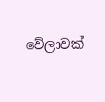වේලාවක්‌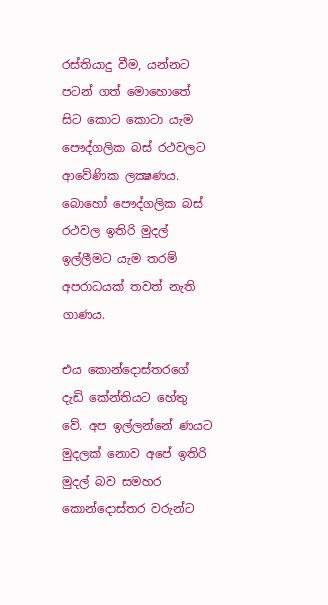රස්‌තියාදු වීම, යන්නට පටන් ගත් මොහොතේ සිට කොට කොටා යැම පෞද්ගලික බස්‌ රථවලට ආවේණික ලක්‍ෂණය. බොහෝ පෞද්ගලික බස්‌ රථවල ඉතිරි මුදල් ඉල්ලීමට යැම තරම් අපරාධයක්‌ තවත් නැති ගාණය.

එය කොන්දොස්‌තරගේ දැඩි කේන්තියට හේතු වේ. අප ඉල්ලන්නේ ණයට මුදලක්‌ නොව අපේ ඉතිරි මුදල් බව සමහර කොන්දොස්‌තර වරුන්ට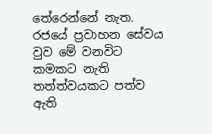තේරෙන්නේ නැත. රජයේ ප්‍රවාහන සේවය වුව මේ වනවිට කමකට නැති තත්ත්වයකට පත්ව ඇති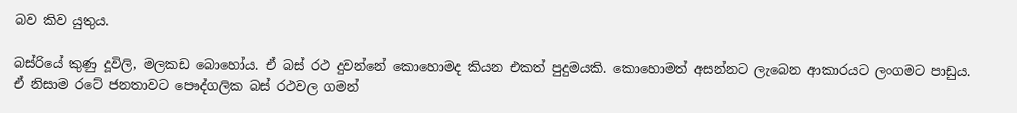බව කිව යුතුය.

බස්‌රියේ කුණු දූවිලි, මලකඩ බොහෝය. ඒ බස්‌ රථ දුවන්නේ කොහොමද කියන එකත් පුදුමයකි. කොහොමත් අසන්නට ලැබෙන ආකාරයට ලංගමට පාඩුය. ඒ නිසාම රටේ ජනතාවට පෞද්ගලික බස්‌ රථවල ගමන්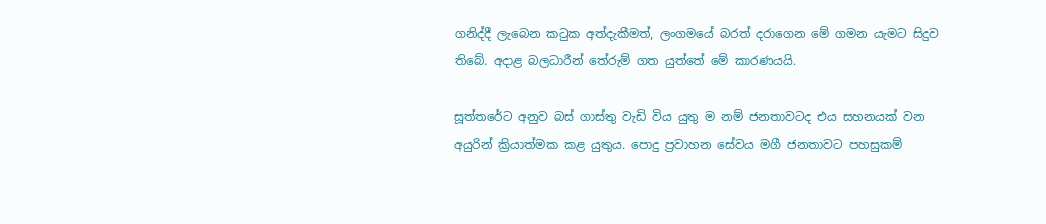ගනිද්දී ලැබෙන කටුක අත්දැකීමත්, ලංගමයේ බරත් දරාගෙන මේ ගමන යැමට සිදුව තිබේ. අදාළ බලධාරීන් තේරුම් ගත යුත්තේ මේ කාරණයයි.

සූත්තරේට අනුව බස්‌ ගාස්‌තු වැඩි විය යුතු ම නම් ජනතාවටද එය සහනයක්‌ වන අයුරින් ක්‍රියාත්මක කළ යුතුය. පොදු ප්‍රවාහන සේවය මගී ජනතාවට පහසුකම්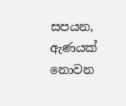සපයන, ඇණයක්‌ නොවන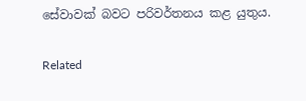සේවාවක්‌ බවට පරිවර්තනය කළ යුතුය.

Related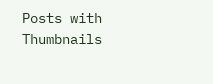Posts with Thumbnails